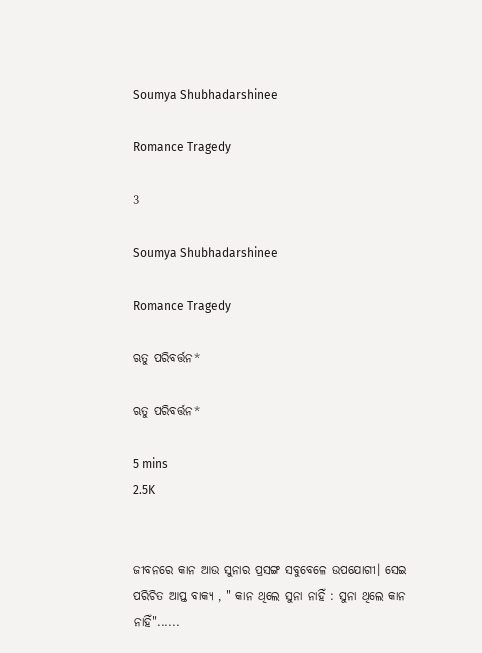Soumya Shubhadarshinee

Romance Tragedy

3

Soumya Shubhadarshinee

Romance Tragedy

ଋତୁ ପରିବର୍ତ୍ତନ*

ଋତୁ ପରିବର୍ତ୍ତନ*

5 mins
2.5K


ଜୀବନରେ କାନ ଆଉ ସୁନାର ପ୍ରସଙ୍ଗ ସବୁବେଳେ ଉପଯୋଗୀ। ସେଇ ପରିଚିତ ଆପ୍ତ ବାକ୍ୟ , " କାନ ଥିଲେ ସୁନା ନାହିଁ : ସୁନା ଥିଲେ କାନ ନାହିଁ"......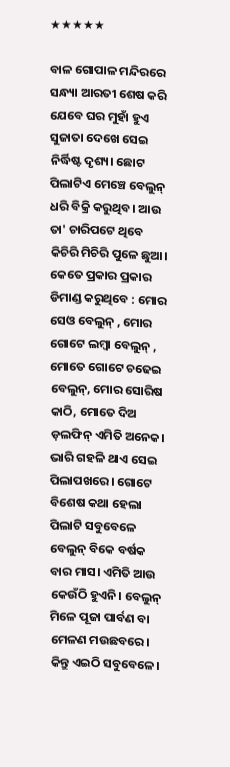★★★★★

ବାଳ ଗୋପାଳ ମନ୍ଦିରରେ ସନ୍ଧ୍ୟା ଆରତୀ ଶେଷ କରି ଯେବେ ଘର ମୁହାଁ ହୁଏ ସୁଜାତା ଦେଖେ ସେଇ ନିର୍ଦ୍ଧିଷ୍ଟ ଦୃଶ୍ୟ। ଛୋଟ ପିଲାଟିଏ ମେଞ୍ଚେ ବେଲୁନ୍ ଧରି ବିକ୍ରି କରୁଥିବ। ଆଉ ତା' ଚାରିପଟେ ଥିବେ କିଚିରି ମିଚିରି ପୁଳେ ଛୁଆ। କେତେ ପ୍ରକାର ପ୍ରକାର ଡିମାଣ୍ଡ କରୁଥିବେ : ମୋର ସେଓ ବେଲୁନ୍ , ମୋର ଗୋଟେ ଲମ୍ବା ବେଲୁନ୍ , ମୋତେ ଗୋଟେ ଚଢେଇ ବେଲୁନ୍, ମୋର ସୋରିଷ କାଠି, ମୋତେ ଦିଅ ଡ଼ଲଫିନ୍ ଏମିତି ଅନେକ। ଭାରି ଗହଳି ଥାଏ ସେଇ ପିଲାପଖରେ। ଗୋଟେ ବିଶେଷ କଥା ହେଲା ପିଲାଟି ସବୁବେଳେ ବେଲୁନ୍ ବିକେ ବର୍ଷକ ବାର ମାସ। ଏମିତି ଆଉ କେଉଁଠି ହୁଏନି। ବେଲୁନ୍ ମିଳେ ପୂଜା ପାର୍ବଣ ବା ମେଳଣ ମଉଛବରେ। କିନ୍ତୁ ଏଇଠି ସବୁବେଳେ।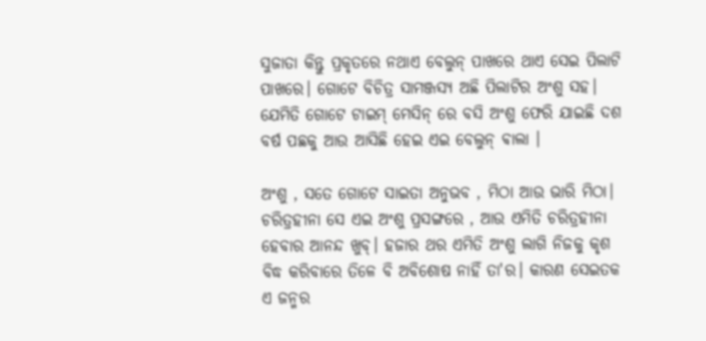ସୁଜାତା କିନ୍ତୁ ପ୍ରକୃତରେ ନଥାଏ ବେଲୁନ୍ ପାଖରେ ଥାଏ ସେଇ ପିଲାଟି ପାଖରେ। ଗୋଟେ ବିଚିତ୍ର ସାମଞ୍ଜସ୍ୟ ଅଛି ପିଲାଟିର ଅଂଶୁ ସହ। ଯେମିତି ଗୋଟେ ଟାଇମ୍ ମେସିନ୍ ରେ ବସି ଅଂଶୁ ଫେରି ଯାଇଛି ଦଶ ବର୍ଷ ପଛକୁ ଆଉ ଆସିଛି ହେଇ ଏଇ ବେଲୁନ୍ ଵାଲା ।

ଅଂଶୁ , ସତେ ଗୋଟେ ସାଇତା ଅନୁଭବ , ମିଠା ଆଉ ଭାରି ମିଠା। ଚରିତ୍ରହୀନା ସେ ଏଇ ଅଂଶୁ ପ୍ରସଙ୍ଗରେ , ଆଉ ଏମିତି ଚରିତ୍ରହୀନା ହେବାର ଆନନ୍ଦ ଖୁବ୍। ହଜାର ଥର ଏମିତି ଅଂଶୁ ଲାଗି ନିଜକୁ କୃଶ ବିଦ୍ଧ କରିବାରେ ତିଳେ ବି ଅବିଶୋଷ ନାହିଁ ତା'ର। କାରଣ ସେଇତକ ଏ ଜନ୍ମର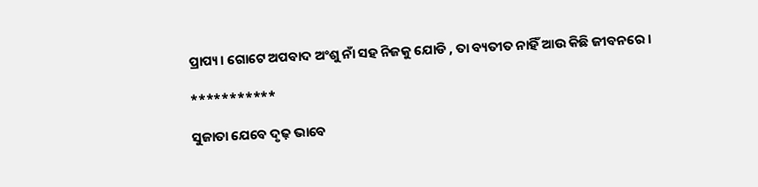ପ୍ରାପ୍ୟ। ଗୋଟେ ଅପବାଦ ଅଂଶୁ ନାଁ ସହ ନିଜକୁ ଯୋଡି , ତା ବ୍ୟତୀତ ନାହିଁ ଆଉ କିଛି ଜୀବନରେ।

***********

ସୁଜାତା ଯେବେ ଦୃଢ଼ ଭାବେ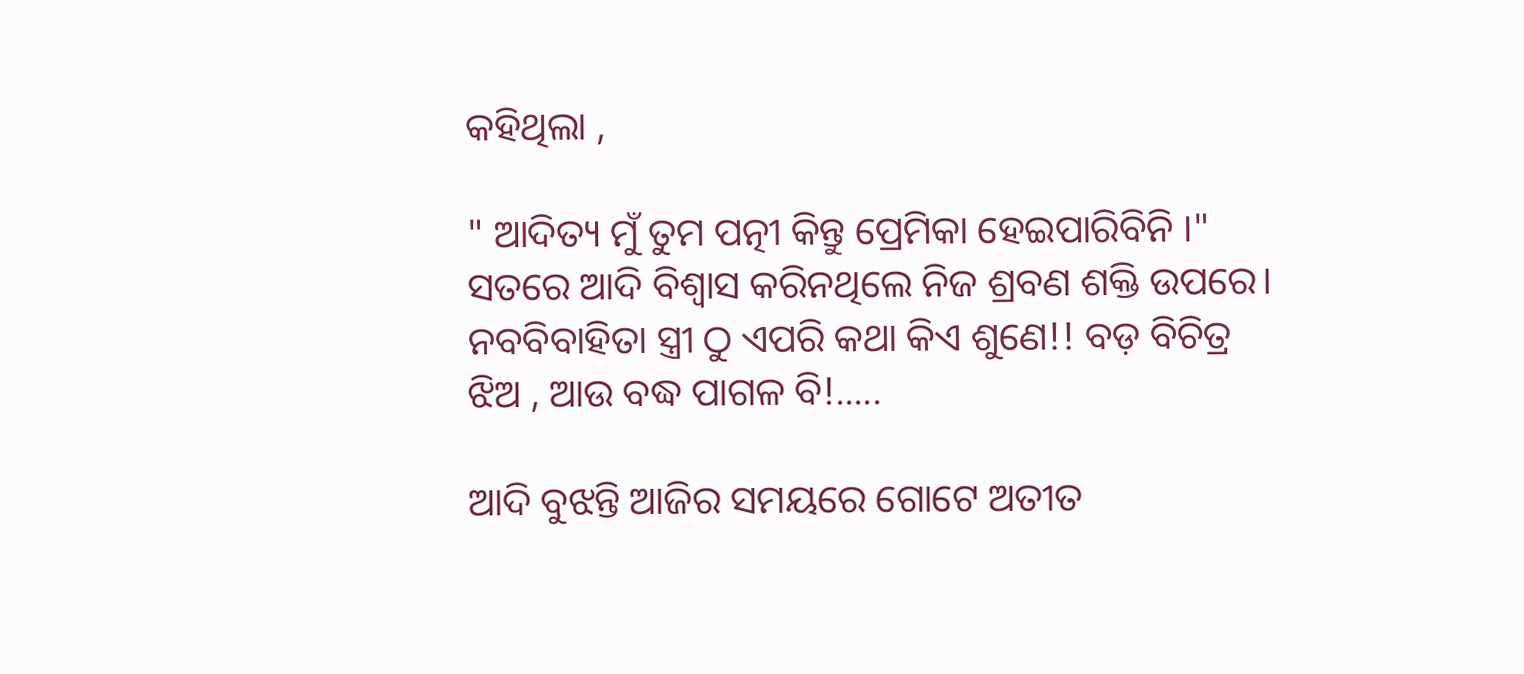କହିଥିଲା ,

" ଆଦିତ୍ୟ ମୁଁ ତୁମ ପତ୍ନୀ କିନ୍ତୁ ପ୍ରେମିକା ହେଇପାରିବିନି ।" ସତରେ ଆଦି ବିଶ୍ୱାସ କରିନଥିଲେ ନିଜ ଶ୍ରବଣ ଶକ୍ତି ଉପରେ। ନବବିବାହିତା ସ୍ତ୍ରୀ ଠୁ ଏପରି କଥା କିଏ ଶୁଣେ!! ବଡ଼ ବିଚିତ୍ର ଝିଅ , ଆଉ ବଦ୍ଧ ପାଗଳ ବି!.....

ଆଦି ବୁଝନ୍ତି ଆଜିର ସମୟରେ ଗୋଟେ ଅତୀତ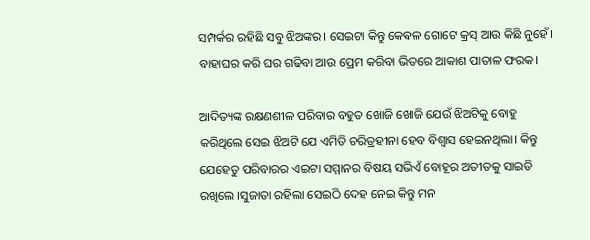ସମ୍ପର୍କର ରହିଛି ସବୁ ଝିଅଙ୍କର। ସେଇଟା କିନ୍ତୁ କେଵଳ ଗୋଟେ କ୍ରସ୍ ଆଉ କିଛି ନୁହେଁ। ବାହାଘର କରି ଘର ଗଢିବା ଆଉ ପ୍ରେମ କରିବା ଭିତରେ ଆକାଶ ପାତାଳ ଫରକ।

ଆଦିତ୍ୟଙ୍କ ରକ୍ଷଣଶୀଳ ପରିବାର ବହୁତ ଖୋଜି ଖୋଜି ଯେଉଁ ଝିଅଟିକୁ ବୋହୁ କରିଥିଲେ ସେଇ ଝିଅଟି ଯେ ଏମିତି ଚରିତ୍ରହୀନା ହେବ ବିଶ୍ୱାସ ହେଇନଥିଲା। କିନ୍ତୁ ଯେହେତୁ ପରିବାରର ଏଇଟା ସମ୍ମାନର ବିଷୟ ସଭିଏଁ ବୋହୂର ଅତୀତକୁ ସାଇତି ରଖିଲେ ।ସୁଜାତା ରହିଲା ସେଇଠି ଦେହ ନେଇ କିନ୍ତୁ ମନ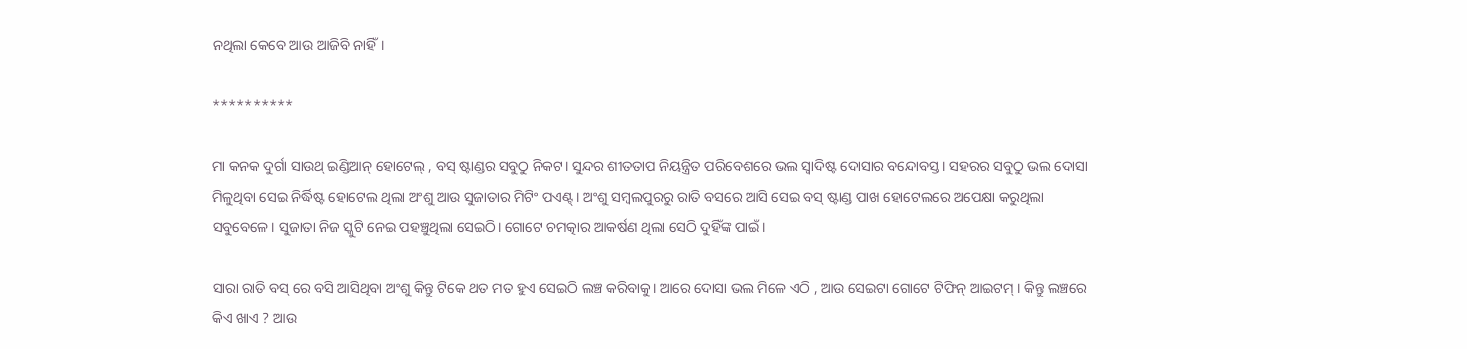ନଥିଲା କେବେ ଆଉ ଆଜିବି ନାହିଁ।

**********

ମା କନକ ଦୁର୍ଗା ସାଉଥ୍ ଇଣ୍ଡିଆନ୍ ହୋଟେଲ୍ , ବସ୍ ଷ୍ଟାଣ୍ଡର ସବୁଠୁ ନିକଟ। ସୁନ୍ଦର ଶୀତତାପ ନିୟନ୍ତ୍ରିତ ପରିବେଶରେ ଭଲ ସ୍ୱାଦିଷ୍ଟ ଦୋସାର ବନ୍ଦୋବସ୍ତ। ସହରର ସବୁଠୁ ଭଲ ଦୋସା ମିଳୁଥିବା ସେଇ ନିର୍ଦ୍ଧିଷ୍ଟ ହୋଟେଲ ଥିଲା ଅଂଶୁ ଆଉ ସୁଜାତାର ମିଟିଂ ପଏଣ୍ଟ୍। ଅଂଶୁ ସମ୍ବଲପୁରରୁ ରାତି ବସରେ ଆସି ସେଇ ବସ୍ ଷ୍ଟାଣ୍ଡ ପାଖ ହୋଟେଲରେ ଅପେକ୍ଷା କରୁଥିଲା ସବୁବେଳେ। ସୁଜାତା ନିଜ ସ୍କୁଟି ନେଇ ପହଞ୍ଚୁଥିଲା ସେଇଠି। ଗୋଟେ ଚମତ୍କାର ଆକର୍ଷଣ ଥିଲା ସେଠି ଦୁହିଁଙ୍କ ପାଇଁ ।

ସାରା ରାତି ବସ୍ ରେ ବସି ଆସିଥିବା ଅଂଶୁ କିନ୍ତୁ ଟିକେ ଥତ ମତ ହୁଏ ସେଇଠି ଲଞ୍ଚ କରିବାକୁ। ଆରେ ଦୋସା ଭଲ ମିଳେ ଏଠି , ଆଉ ସେଇଟା ଗୋଟେ ଟିଫିନ୍ ଆଇଟମ୍ । କିନ୍ତୁ ଲଞ୍ଚରେ କିଏ ଖାଏ ? ଆଉ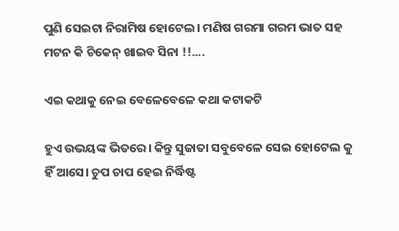ପୁଣି ସେଇଟା ନିରାମିଷ ହୋଟେଲ। ମଣିଷ ଗରମା ଗରମ ଭାତ ସହ ମଟନ କି ଚିକେନ୍ ଖାଇବ ସିନା !!....

ଏଇ କଥାକୁ ନେଇ ବେଳେବେଳେ କଥା କଟାକଟି

ହୁଏ ଉଭୟଙ୍କ ଭିତରେ। କିନ୍ତୁ ସୁଜାତା ସବୁବେଳେ ସେଇ ହୋଟେଲ କୁ ହିଁ ଆସେ। ଚୁପ ଚାପ ହେଇ ନିର୍ଦ୍ଧିଷ୍ଟ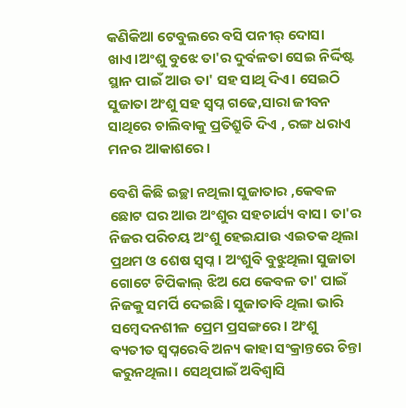କଣିକିଆ ଟେବୁଲରେ ବସି ପନୀର୍ ଦୋସା ଖାଏ।ଅଂଶୁ ବୁଝେ ତା'ର ଦୁର୍ବଳତା ସେଇ ନିର୍ଦ୍ଦିଷ୍ଟ ସ୍ଥାନ ପାଇଁ ଆଉ ତା' ସହ ସାଥି ଦିଏ। ସେଇଠି ସୁଜାତା ଅଂଶୁ ସହ ସ୍ୱପ୍ନ ଗଢେ,ସାରା ଜୀବନ ସାଥିରେ ଚାଲିବାକୁ ପ୍ରତିଶ୍ରୁତି ଦିଏ , ରଙ୍ଗ ଧରାଏ ମନର ଆକାଶରେ।

ବେଶି କିଛି ଇଚ୍ଛା ନଥିଲା ସୁଜାତାର ,କେଵଳ ଛୋଟ ଘର ଆଉ ଅଂଶୁର ସହଚାର୍ଯ୍ୟ ବାସ। ତା'ର ନିଜର ପରିଚୟ ଅଂଶୁ ହେଇଯାଉ ଏଇତକ ଥିଲା ପ୍ରଥମ ଓ ଶେଷ ସ୍ୱପ୍ନ। ଅଂଶୁବି ବୁଝୁଥିଲା ସୁଜାତା ଗୋଟେ ଟିପିକାଲ୍ ଝିଅ ଯେ କେବଳ ତା' ପାଇଁ ନିଜକୁ ସମର୍ପି ଦେଇଛି। ସୁଜାତାବି ଥିଲା ଭାରି ସମ୍ବେଦନଶୀଳ ପ୍ରେମ ପ୍ରସଙ୍ଗରେ। ଅଂଶୁ ବ୍ୟତୀତ ସ୍ୱପ୍ନରେବି ଅନ୍ୟ କାହା ସଂକ୍ରାନ୍ତରେ ଚିନ୍ତା କରୁନଥିଲା। ସେଥିପାଇଁ ଅବିଶ୍ଵାସି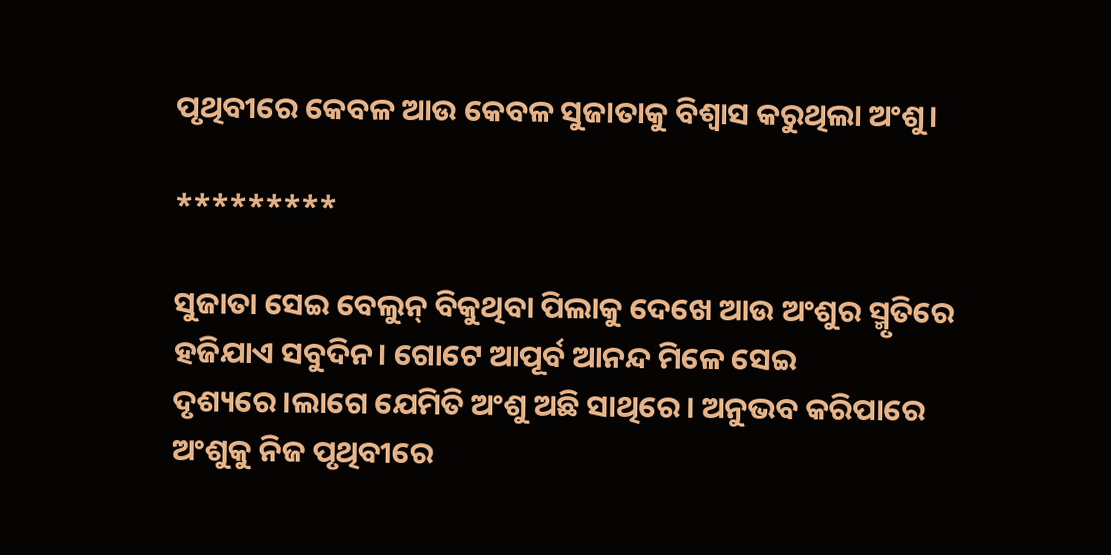ପୃଥିବୀରେ କେବଳ ଆଉ କେବଳ ସୁଜାତାକୁ ବିଶ୍ୱାସ କରୁଥିଲା ଅଂଶୁ।

*********

ସୁଜାତା ସେଇ ବେଲୁନ୍ ବିକୁଥିବା ପିଲାକୁ ଦେଖେ ଆଉ ଅଂଶୁର ସ୍ମୃତିରେ ହଜିଯାଏ ସବୁଦିନ। ଗୋଟେ ଆପୂର୍ବ ଆନନ୍ଦ ମିଳେ ସେଇ ଦୃଶ୍ୟରେ।ଲାଗେ ଯେମିତି ଅଂଶୁ ଅଛି ସାଥିରେ। ଅନୁଭବ କରିପାରେ ଅଂଶୁକୁ ନିଜ ପୃଥିବୀରେ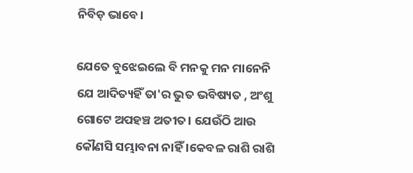ନିବିଡ଼ ଭାବେ।

ଯେତେ ବୁଝେଇଲେ ବି ମନକୁ ମନ ମାନେନି ଯେ ଆଦିତ୍ୟହିଁ ତା'ର ଭୁତ ଭବିଷ୍ୟତ , ଅଂଶୁ ଗୋଟେ ଅପହଞ୍ଚ ଅତୀତ। ଯେଉଁଠି ଆଉ କୌଣସି ସମ୍ଭାବନା ନାହିଁ ।କେବଳ ରାଶି ରାଶି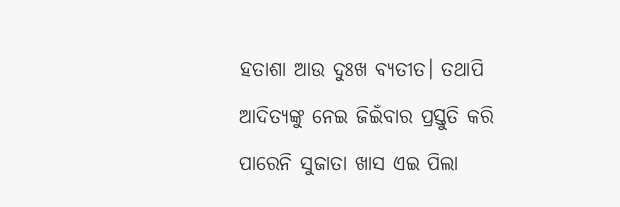ହତାଶା ଆଉ ଦୁଃଖ ବ୍ୟତୀତ। ତଥାପି ଆଦିତ୍ୟଙ୍କୁ ନେଇ ଜିଇଁବାର ପ୍ରସ୍ତୁତି କରି ପାରେନି ସୁଜାତା ଖାସ ଏଇ ପିଲା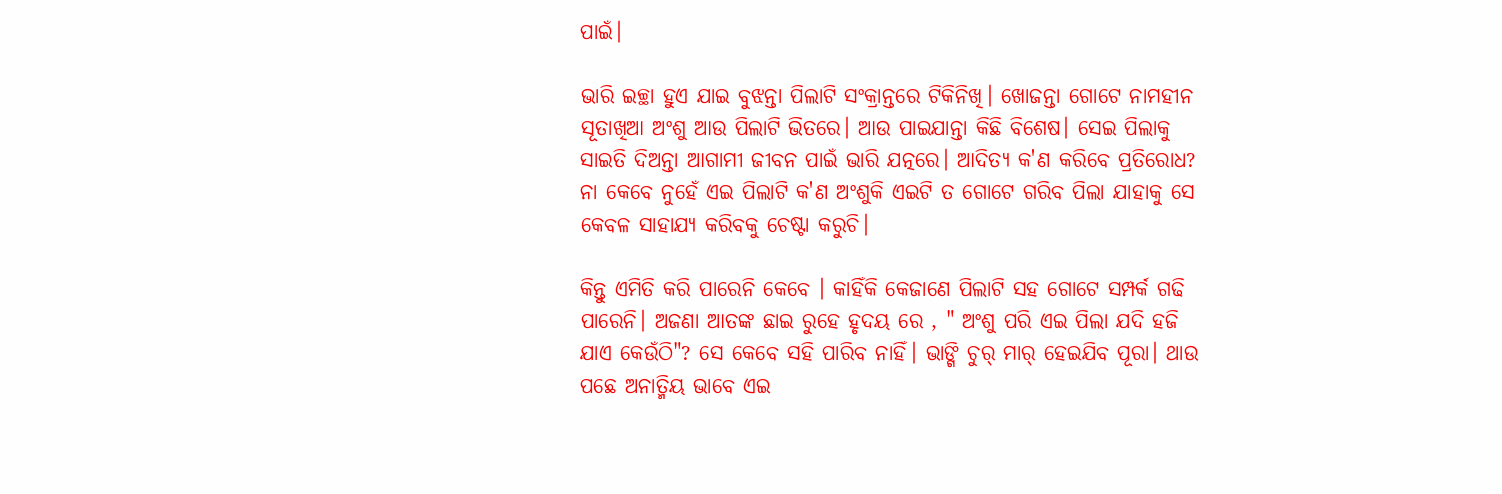ପାଇଁ।

ଭାରି ଇଚ୍ଛା ହୁଏ ଯାଇ ବୁଝନ୍ତା ପିଲାଟି ସଂକ୍ରାନ୍ତରେ ଟିକିନିଖି। ଖୋଜନ୍ତା ଗୋଟେ ନାମହୀନ ସୂତାଖିଆ ଅଂଶୁ ଆଉ ପିଲାଟି ଭିତରେ। ଆଉ ପାଇଯାନ୍ତା କିଛି ବିଶେଷ। ସେଇ ପିଲାକୁ ସାଇତି ଦିଅନ୍ତା ଆଗାମୀ ଜୀବନ ପାଇଁ ଭାରି ଯତ୍ନରେ। ଆଦିତ୍ୟ କ'ଣ କରିବେ ପ୍ରତିରୋଧ? ନା କେବେ ନୁହେଁ ଏଇ ପିଲାଟି କ'ଣ ଅଂଶୁକି ଏଇଟି ତ ଗୋଟେ ଗରିବ ପିଲା ଯାହାକୁ ସେ କେବଳ ସାହାଯ୍ୟ କରିବକୁ ଚେଷ୍ଟା କରୁଚି।

କିନ୍ତୁ ଏମିତି କରି ପାରେନି କେବେ । କାହିଁକି କେଜାଣେ ପିଲାଟି ସହ ଗୋଟେ ସମ୍ପର୍କ ଗଢି ପାରେନି। ଅଜଣା ଆତଙ୍କ ଛାଇ ରୁହେ ହୃଦୟ ରେ , " ଅଂଶୁ ପରି ଏଇ ପିଲା ଯଦି ହଜି ଯାଏ କେଉଁଠି"? ସେ କେବେ ସହି ପାରିବ ନାହିଁ। ଭାଙ୍ଗି ଚୁର୍ ମାର୍ ହେଇଯିବ ପୂରା। ଥାଉ ପଛେ ଅନାତ୍ମିୟ ଭାବେ ଏଇ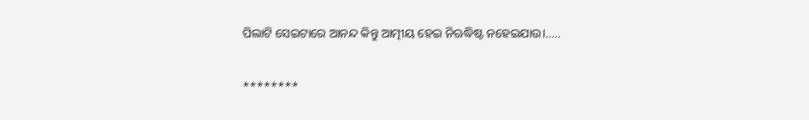ପିଲାଟି ସେଇଟାରେ ଆନନ୍ଦ କିନ୍ତୁ ଆତ୍ମୀୟ ହେଇ ନିଋଦ୍ଧିଷ୍ଟ ନହେଇଯାଉ।.....

********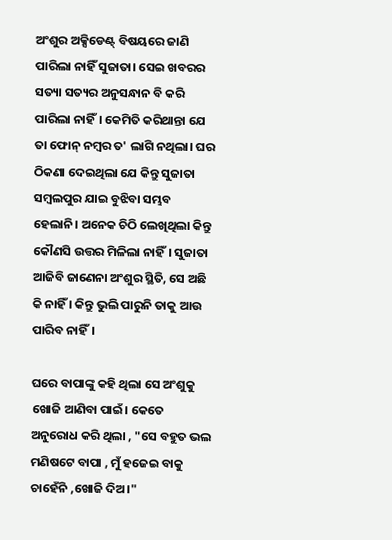ଅଂଶୁର ଅକ୍ସିଡେଣ୍ଟ୍ ବିଷୟରେ ଜାଣି ପାରିଲା ନାହିଁ ସୁଜାତା। ସେଇ ଖବରର ସତ୍ୟା ସତ୍ୟର ଅନୁସନ୍ଧାନ ବି କରି ପାରିଲା ନାହିଁ। କେମିତି କରିଥାନ୍ତା ଯେ ତା ଫୋନ୍ ନମ୍ବର ତ' ଲାଗି ନଥିଲା। ଘର ଠିକଣା ଦେଇଥିଲା ଯେ କିନ୍ତୁ ସୁଜାତା ସମ୍ବଲପୁର ଯାଇ ବୁଝିବା ସମ୍ଭବ ହେଲାନି। ଅନେକ ଚିଠି ଲେଖିଥିଲା କିନ୍ତୁ କୌଣସି ଉତ୍ତର ମିଳିଲା ନାହିଁ। ସୁଜାତା ଆଜିବି ଜାଣେନା ଅଂଶୁର ସ୍ଥିତି, ସେ ଅଛି କି ନାହିଁ । କିନ୍ତୁ ଭୁଲି ପାରୁନି ତାକୁ ଆଉ ପାରିବ ନାହିଁ।

ଘରେ ବାପାଙ୍କୁ କହି ଥିଲା ସେ ଅଂଶୁକୁ ଖୋଜି ଆଣିବା ପାଇଁ। କେତେ ଅନୁରୋଧ କରି ଥିଲା , "ସେ ବହୁତ ଭଲ ମଣିଷଟେ ବାପା , ମୁଁ ହଜେଇ ବାକୁ ଚାହେଁନି ,ଖୋଜି ଦିଅ।"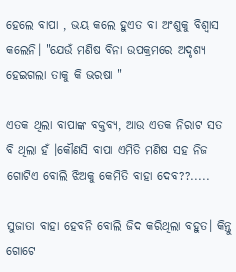ହେଲେ ବାପା , ଭୟ କଲେ ହୁଏତ ବା ଅଂଶୁକୁ ବିଶ୍ୱାସ କଲେନି। "ଯେଉଁ ମଣିଷ ବିନା ଉପକ୍ରମରେ ଅଦୃଶ୍ୟ ହେଇଗଲା ତାକୁ କି ଭରଷା "

ଏତକ ଥିଲା ବାପାଙ୍କ ବକ୍ତବ୍ୟ, ଆଉ ଏତକ ନିରାଟ ସତ ବି ଥିଲା ହଁ ।କୌଣସି ବାପା ଏମିତି ମଣିଷ ସହ ନିଜ ଗୋଟିଏ ବୋଲି ଝିଅକୁ କେମିତି ବାହା ଦେବ??.....

ସୁଜାତା ବାହା ହେବନି ବୋଲି ଜିଦ କରିଥିଲା ବହୁତ। କିନ୍ତୁ ଗୋଟେ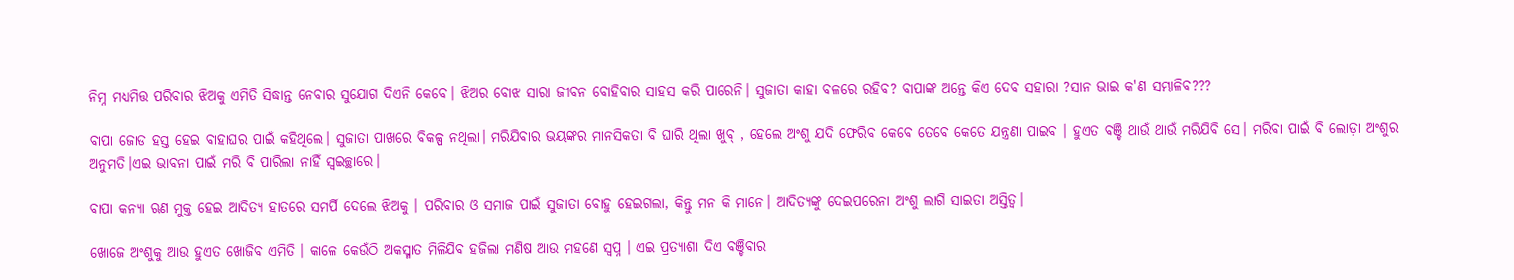ନିମ୍ନ ମଧ୍ୟମିତ୍ତ ପରିବାର ଝିଅକୁ ଏମିତି ସିଦ୍ଧାନ୍ତ ନେବାର ସୁଯୋଗ ଦିଏନି କେବେ। ଝିଅର ବୋଝ ସାରା ଜୀବନ ବୋହିବାର ସାହସ କରି ପାରେନି। ସୁଜାତା କାହା ବଳରେ ରହିବ? ବାପାଙ୍କ ଅନ୍ତେ କିଏ ଦେବ ସହାରା ?ସାନ ଭାଇ କ'ଣ ସମ୍ଭାଳିବ???

ବାପା ଜୋଡ ହସ୍ତ ହେଇ ବାହାଘର ପାଇଁ କହିଥିଲେ। ସୁଜାତା ପାଖରେ ବିକଳ୍ପ ନଥିଲା। ମରିଯିବାର ଭୟଙ୍କର ମାନସିକତା ବି ଘାରି ଥିଲା ଖୁବ୍ , ହେଲେ ଅଂଶୁ ଯଦି ଫେରିବ କେବେ ତେବେ କେତେ ଯନ୍ତ୍ରଣା ପାଇବ । ହୁଏତ ବଞ୍ଚି ଥାଉଁ ଥାଉଁ ମରିଯିବି ସେ। ମରିବା ପାଇଁ ବି ଲୋଡ଼ା ଅଂଶୁର ଅନୁମତି।ଏଇ ଭାବନା ପାଇଁ ମରି ବି ପାରିଲା ନାହିଁ ସ୍ୱଇଚ୍ଛାରେ।

ବାପା କନ୍ୟା ଋଣ ମୁକ୍ତ ହେଇ ଆଦିତ୍ୟ ହାତରେ ସମର୍ପି ଦେଲେ ଝିଅକୁ । ପରିବାର ଓ ସମାଜ ପାଇଁ ସୁଜାତା ବୋହୁ ହେଇଗଲା, କିନ୍ତୁ ମନ କି ମାନେ। ଆଦିତ୍ୟଙ୍କୁ ଦେଇପରେନା ଅଂଶୁ ଲାଗି ସାଇତା ଅସ୍ତିତ୍ବ।

ଖୋଜେ ଅଂଶୁକୁ ଆଉ ହୁଏତ ଖୋଜିବ ଏମିତି । କାଳେ କେଉଁଠି ଅକସ୍ମାତ ମିଳିଯିବ ହଜିଲା ମଣିଷ ଆଉ ମହଣେ ସ୍ୱପ୍ନ । ଏଇ ପ୍ରତ୍ୟାଶା ଦିଏ ବଞ୍ଚିବାର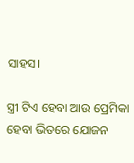ସାହସ।

ସ୍ତ୍ରୀ ଟିଏ ହେବା ଆଉ ପ୍ରେମିକା ହେବା ଭିତରେ ଯୋଜନ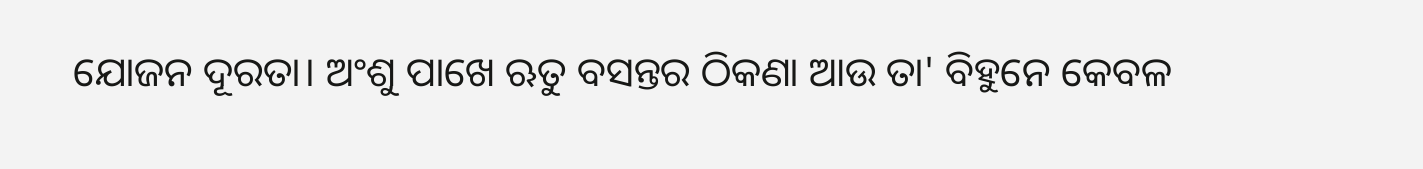ଯୋଜନ ଦୂରତା। ଅଂଶୁ ପାଖେ ଋତୁ ବସନ୍ତର ଠିକଣା ଆଉ ତା' ବିହୁନେ କେବଳ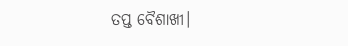ତପ୍ତ ବୈଶାଖୀ।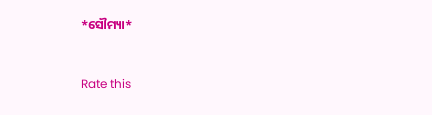*ସୌମ୍ୟା*


Rate this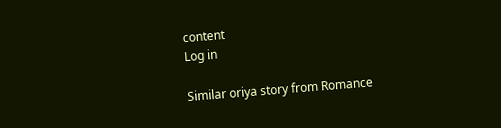content
Log in

Similar oriya story from Romance